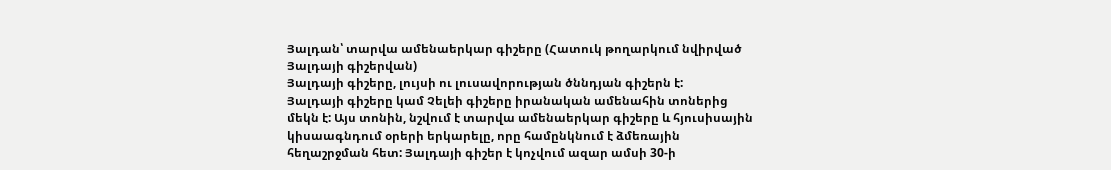Յալդան՝ տարվա ամենաերկար գիշերը (Հատուկ թողարկում նվիրված Յալդայի գիշերվան)
Յալդայի գիշերը, լույսի ու լուսավորության ծննդյան գիշերն է:
Յալդայի գիշերը կամ Չելեի գիշերը իրանական ամենահին տոներից մեկն է: Այս տոնին, նշվում է տարվա ամենաերկար գիշերը և հյուսիսային կիսաագնդում օրերի երկարելը, որը համընկնում է ձմեռային հեղաշրջման հետ: Յալդայի գիշեր է կոչվում ազար ամսի 30-ի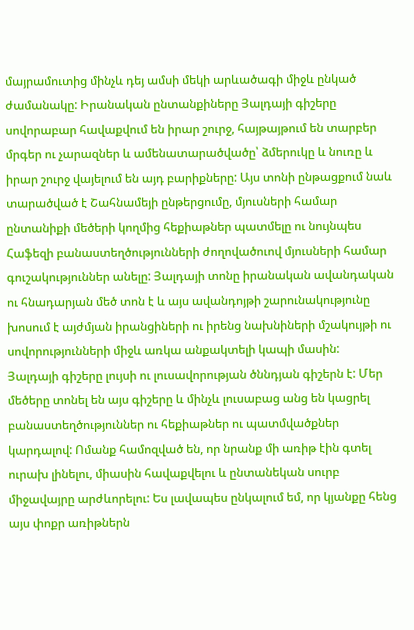մայրամուտից մինչև դեյ ամսի մեկի արևածագի միջև ընկած ժամանակը: Իրանական ընտանքիները Յալդայի գիշերը սովորաբար հավաքվում են իրար շուրջ, հայթայթում են տարբեր մրգեր ու չարազներ և ամենատարածվածը՝ ձմերուկը և նուռը և իրար շուրջ վայելում են այդ բարիքները: Այս տոնի ընթացքում նաև տարածված է Շահնամեյի ընթերցումը, մյուսների համար ընտանիքի մեծերի կողմից հեքիաթներ պատմելը ու նույնպես Հաֆեզի բանաստեղծությունների ժողովածուով մյուսների համար գուշակություններ անելը: Յալդայի տոնը իրանական ավանդական ու հնադարյան մեծ տոն է և այս ավանդոյթի շարունակությունը խոսում է այժմյան իրանցիների ու իրենց նախնիների մշակույթի ու սովորությունների միջև առկա անքակտելի կապի մասին:
Յալդայի գիշերը լույսի ու լուսավորության ծննդյան գիշերն է: Մեր մեծերը տոնել են այս գիշերը և մինչև լուսաբաց անց են կացրել բանաստեղծություններ ու հեքիաթներ ու պատմվածքներ կարդալով: Ոմանք համոզված են, որ նրանք մի առիթ էին գտել ուրախ լինելու, միասին հավաքվելու և ընտանեկան սուրբ միջավայրը արժևորելու: Ես լավապես ընկալում եմ, որ կյանքը հենց այս փոքր առիթներն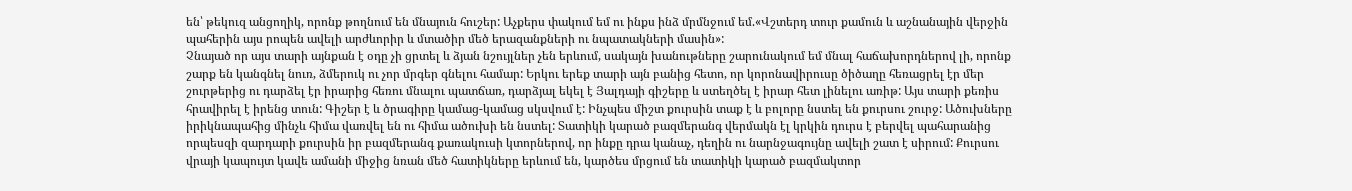են՝ թեկուզ անցողիկ, որոնք թողնում են մնայուն հուշեր: Աչքերս փակում եմ ու ինքս ինձ մրմնջում եմ.«Վշտերդ տուր քամուն և աշնանային վերջին պահերին այս րոպեն ավելի արժևորիր և մտածիր մեծ երազանքների ու նպատակների մասին»:
Չնայած որ այս տարի այնքան է օդը չի ցրտել և ձյան նշույլներ չեն երևում, սակայն խանութները շարունակում եմ մնալ հաճախորդներով լի, որոնք շարք են կանգնել նուռ, ձմերուկ ու չոր մրգեր գնելու համար: Երկու երեք տարի այն բանից հետո, որ կորոնավիրուսը ծիծաղը հեռացրել էր մեր շուրթերից ու դարձել էր իրարից հեռու մնալու պատճառ, դարձյալ եկել է Յալդայի գիշերը և ստեղծել է իրար հետ լինելու առիթ: Այս տարի քեռիս հրավիրել է իրենց տուն: Գիշեր է և ծրագիրը կամաց-կամաց սկսվում է: Ինչպես միշտ քուրսին տաք է և բոլորը նստել են քուրսու շուրջ: Ածուխները իրիկնապահից մինչև հիմա վառվել են ու հիմա ածուխի են նստել: Տատիկի կարած բազմերանգ վերմակն էլ կրկին դուրս է բերվել պահարանից որպեսզի զարդարի քուրսին իր բազմերանգ քառակուսի կտորներով, որ ինքը դրա կանաչ, դեղին ու նարնջագույնը ավելի շատ է սիրում: Քուրսու վրայի կապույտ կավե ամանի միջից նռան մեծ հատիկները երևում են, կարծես մրցում են տատիկի կարած բազմակտոր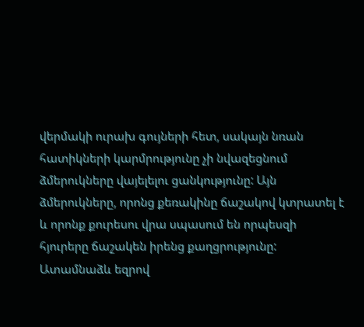վերմակի ուրախ գույների հետ, սակայն նռան հատիկների կարմրությունը չի նվազեցնում ձմերուկները վայելելու ցանկությունը: Այն ձմերուկները, որոնց քեռակինը ճաշակով կտրատել է և որոնք քուրեսու վրա սպասում են որպեսզի հյուրերը ճաշակեն իրենց քաղցրությունը:
Ատամնաձև եզրով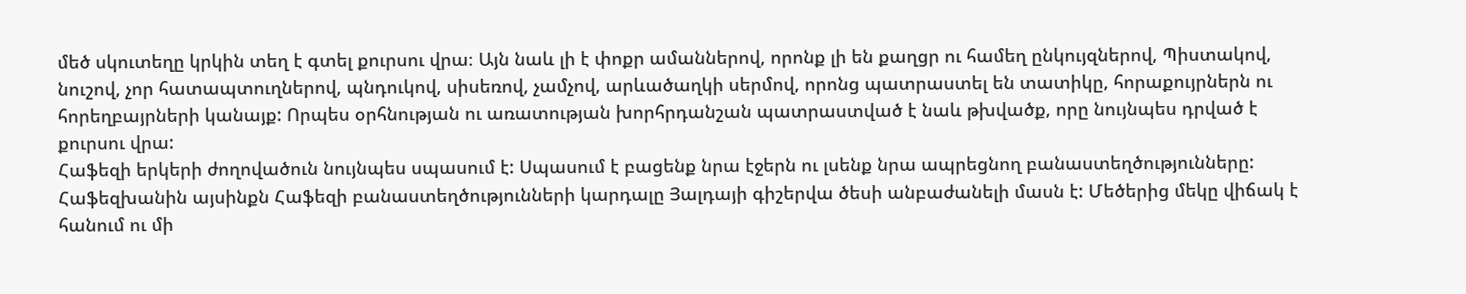մեծ սկուտեղը կրկին տեղ է գտել քուրսու վրա։ Այն նաև լի է փոքր ամաններով, որոնք լի են քաղցր ու համեղ ընկույզներով, Պիստակով, նուշով, չոր հատապտուղներով, պնդուկով, սիսեռով, չամչով, արևածաղկի սերմով, որոնց պատրաստել են տատիկը, հորաքույրներն ու հորեղբայրների կանայք: Որպես օրհնության ու առատության խորհրդանշան պատրաստված է նաև թխվածք, որը նույնպես դրված է քուրսու վրա:
Հաֆեզի երկերի ժողովածուն նույնպես սպասում է: Սպասում է բացենք նրա էջերն ու լսենք նրա ապրեցնող բանաստեղծությունները: Հաֆեզխանին այսինքն Հաֆեզի բանաստեղծությունների կարդալը Յալդայի գիշերվա ծեսի անբաժանելի մասն է: Մեծերից մեկը վիճակ է հանում ու մի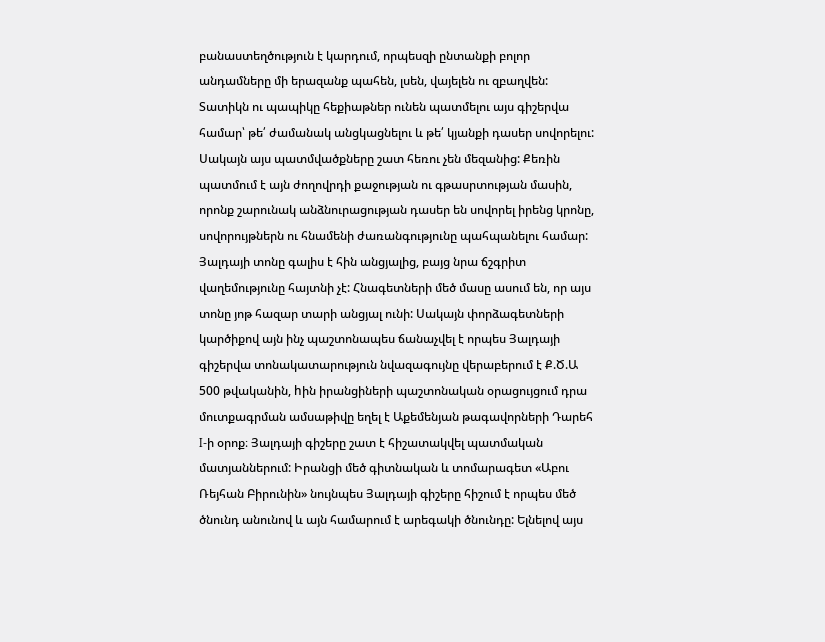բանաստեղծություն է կարդում, որպեսզի ընտանքի բոլոր անդամները մի երազանք պահեն, լսեն, վայելեն ու զբաղվեն:
Տատիկն ու պապիկը հեքիաթներ ունեն պատմելու այս գիշերվա համար՝ թե՛ ժամանակ անցկացնելու և թե՛ կյանքի դասեր սովորելու: Սակայն այս պատմվածքները շատ հեռու չեն մեզանից: Քեռին պատմում է այն ժողովրդի քաջության ու գթասրտության մասին, որոնք շարունակ անձնուրացության դասեր են սովորել իրենց կրոնը, սովորույթներն ու հնամենի ժառանգությունը պահպանելու համար:
Յալդայի տոնը գալիս է հին անցյալից, բայց նրա ճշգրիտ վաղեմությունը հայտնի չէ: Հնագետների մեծ մասը ասում են, որ այս տոնը յոթ հազար տարի անցյալ ունի: Սակայն փորձագետների կարծիքով այն ինչ պաշտոնապես ճանաչվել է որպես Յալդայի գիշերվա տոնակատարություն նվազագույնը վերաբերում է Ք.Ծ.Ա 500 թվականին, hին իրանցիների պաշտոնական օրացույցում դրա մուտքագրման ամսաթիվը եղել է Աքեմենյան թագավորների Դարեհ I-ի օրոք։ Յալդայի գիշերը շատ է հիշատակվել պատմական մատյաններում: Իրանցի մեծ գիտնական և տոմարագետ «Աբու Ռեյհան Բիրունին» նույնպես Յալդայի գիշերը հիշում է որպես մեծ ծնունդ անունով և այն համարում է արեգակի ծնունդը: Ելնելով այս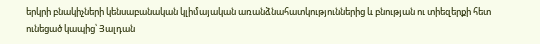երկրի բնակիչների կենսաբանական կլիմայական առանձնահատկություններից և բնության ու տիեզերքի հետ ունեցած կապից՝ Յալդան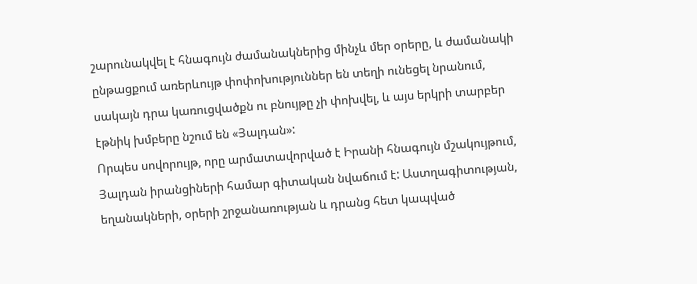շարունակվել է հնագույն ժամանակներից մինչև մեր օրերը, և ժամանակի ընթացքում առերևույթ փոփոխություններ են տեղի ունեցել նրանում, սակայն դրա կառուցվածքն ու բնույթը չի փոխվել, և այս երկրի տարբեր էթնիկ խմբերը նշում են «Յալդան»:
Որպես սովորույթ, որը արմատավորված է Իրանի հնագույն մշակույթում, Յալդան իրանցիների համար գիտական նվաճում է: Աստղագիտության, եղանակների, օրերի շրջանառության և դրանց հետ կապված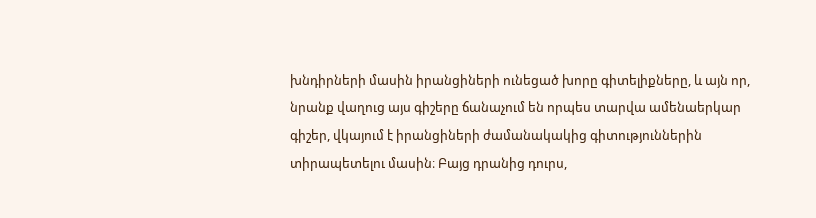խնդիրների մասին իրանցիների ունեցած խորը գիտելիքները, և այն որ, նրանք վաղուց այս գիշերը ճանաչում են որպես տարվա ամենաերկար գիշեր, վկայում է իրանցիների ժամանակակից գիտություններին տիրապետելու մասին։ Բայց դրանից դուրս,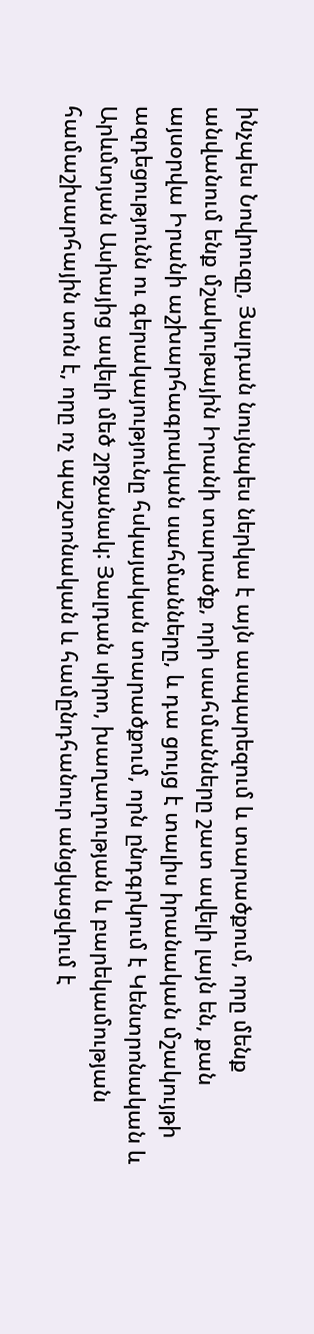ինչպես Նովրուզը, Յալդան նույնպես ներկա է այն ասպարեզում և տարածքում, որը մենք անվանում ենք մշակութային Իրանի տարածք, որի սահմանները շատ ավելի լայն են, քան այսօրվա Իրանի աշխարհագրական սահմանները, և դա ցույց է տալիս իրանական մշակույթի ազդեցությունն ու գերակայությունը հսկայական տարածքում, որն ընդգրկում է Կենտրոնական և Արևմտյան Ասիայից ավելի մեծ շրջանակ: Յալդան սիրո, խաղաղության և բարեկամության համաշխարհային տոն է, որը ոչ պաշտոնական և համընդհանուր անցկացվում է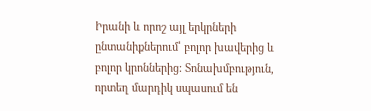Իրանի և որոշ այլ երկրների ընտանիքներում՝ բոլոր խավերից և բոլոր կրոններից: Տոնախմբություն, որտեղ մարդիկ սպասում են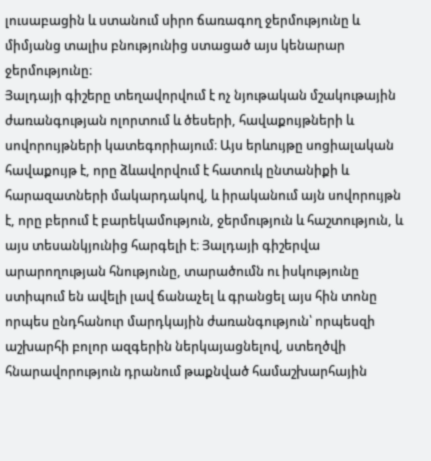լուսաբացին և ստանում սիրո ճառագող ջերմությունը և միմյանց տալիս բնությունից ստացած այս կենարար ջերմությունը։
Յալդայի գիշերը տեղավորվում է ոչ նյութական մշակութային ժառանգության ոլորտում և ծեսերի, հավաքույթների և սովորույթների կատեգորիայում։ Այս երևույթը սոցիալական հավաքույթ է, որը ձևավորվում է հատուկ ընտանիքի և հարազատների մակարդակով, և իրականում այն սովորույթն է, որը բերում է բարեկամություն, ջերմություն և հաշտություն, և այս տեսանկյունից հարգելի է։ Յալդայի գիշերվա արարողության հնությունը, տարածումն ու իսկությունը ստիպում են ավելի լավ ճանաչել և գրանցել այս հին տոնը որպես ընդհանուր մարդկային ժառանգություն՝ որպեսզի աշխարհի բոլոր ազգերին ներկայացնելով, ստեղծվի հնարավորություն դրանում թաքնված համաշխարհային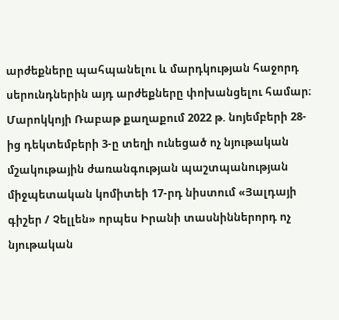արժեքները պահպանելու և մարդկության հաջորդ սերունդներին այդ արժեքները փոխանցելու համար։
Մարոկկոյի Ռաբաթ քաղաքում 2022 թ. նոյեմբերի 28-ից դեկտեմբերի 3-ը տեղի ունեցած ոչ նյութական մշակութային ժառանգության պաշտպանության միջպետական կոմիտեի 17-րդ նիստում «Յալդայի գիշեր / Չելլեն» որպես Իրանի տասնիններորդ ոչ նյութական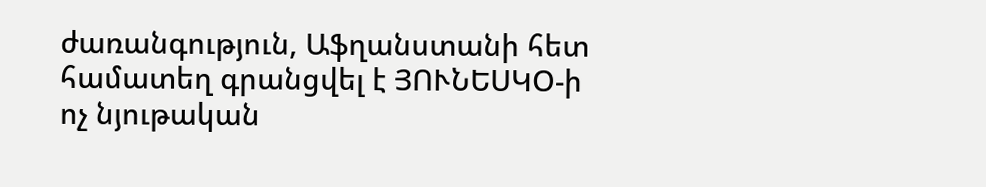ժառանգություն, Աֆղանստանի հետ համատեղ գրանցվել է ՅՈՒՆԵՍԿՕ-ի ոչ նյութական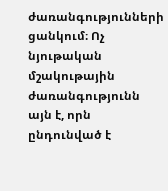ժառանգությունների ցանկում։ Ոչ նյութական մշակութային ժառանգությունն այն է, որն ընդունված է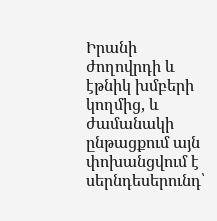Իրանի ժողովրդի և էթնիկ խմբերի կողմից, և ժամանակի ընթացքում այն փոխանցվում է սերնդեսերունդ՝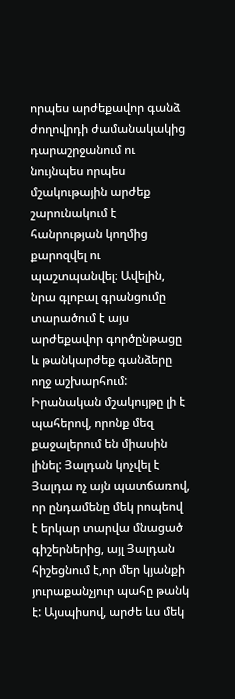որպես արժեքավոր գանձ ժողովրդի ժամանակակից դարաշրջանում ու նույնպես որպես մշակութային արժեք շարունակում է հանրության կողմից քարոզվել ու պաշտպանվել։ Ավելին, նրա գլոբալ գրանցումը տարածում է այս արժեքավոր գործընթացը և թանկարժեք գանձերը ողջ աշխարհում:
Իրանական մշակույթը լի է պահերով, որոնք մեզ քաջալերում են միասին լինել: Յալդան կոչվել է Յալդա ոչ այն պատճառով, որ ընդամենը մեկ րոպեով է երկար տարվա մնացած գիշերներից, այլ Յալդան հիշեցնում է,որ մեր կյանքի յուրաքանչյուր պահը թանկ է: Այսպիսով, արժե ևս մեկ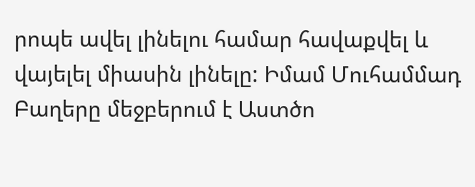րոպե ավել լինելու համար հավաքվել և վայելել միասին լինելը: Իմամ Մուհամմադ Բաղերը մեջբերում է Աստծո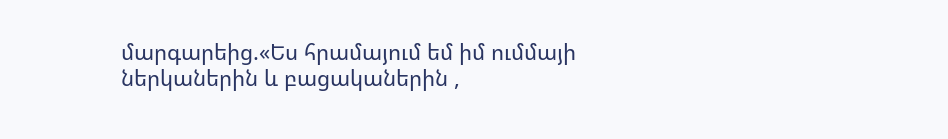մարգարեից.«Ես հրամայում եմ իմ ումմայի ներկաներին և բացականերին ,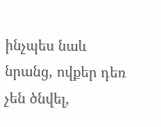ինչպես նաև նրանց, ովքեր դեռ չեն ծնվել,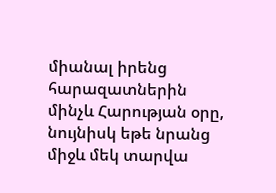միանալ իրենց հարազատներին մինչև Հարության օրը, նույնիսկ եթե նրանց միջև մեկ տարվա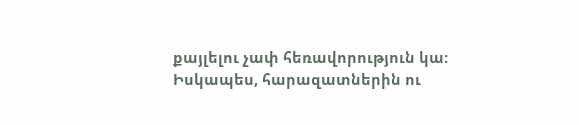քայլելու չափ հեռավորություն կա: Իսկապես, հարազատներին ու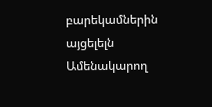բարեկամներին այցելելն Ամենակարող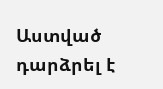Աստված դարձրել է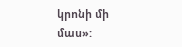կրոնի մի մաս»: